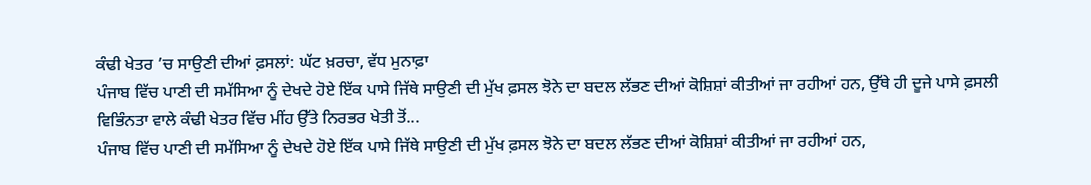ਕੰਢੀ ਖੇਤਰ ’ਚ ਸਾਉਣੀ ਦੀਆਂ ਫ਼ਸਲਾਂ: ਘੱਟ ਖ਼ਰਚਾ, ਵੱਧ ਮੁਨਾਫ਼ਾ
ਪੰਜਾਬ ਵਿੱਚ ਪਾਣੀ ਦੀ ਸਮੱਸਿਆ ਨੂੰ ਦੇਖਦੇ ਹੋਏ ਇੱਕ ਪਾਸੇ ਜਿੱਥੇ ਸਾਉਣੀ ਦੀ ਮੁੱਖ ਫ਼ਸਲ ਝੋਨੇ ਦਾ ਬਦਲ ਲੱਭਣ ਦੀਆਂ ਕੋਸ਼ਿਸ਼ਾਂ ਕੀਤੀਆਂ ਜਾ ਰਹੀਆਂ ਹਨ, ਉੱਥੇ ਹੀ ਦੂਜੇ ਪਾਸੇ ਫ਼ਸਲੀ ਵਿਭਿੰਨਤਾ ਵਾਲੇ ਕੰਢੀ ਖੇਤਰ ਵਿੱਚ ਮੀਂਹ ਉੱਤੇ ਨਿਰਭਰ ਖੇਤੀ ਤੋਂ...
ਪੰਜਾਬ ਵਿੱਚ ਪਾਣੀ ਦੀ ਸਮੱਸਿਆ ਨੂੰ ਦੇਖਦੇ ਹੋਏ ਇੱਕ ਪਾਸੇ ਜਿੱਥੇ ਸਾਉਣੀ ਦੀ ਮੁੱਖ ਫ਼ਸਲ ਝੋਨੇ ਦਾ ਬਦਲ ਲੱਭਣ ਦੀਆਂ ਕੋਸ਼ਿਸ਼ਾਂ ਕੀਤੀਆਂ ਜਾ ਰਹੀਆਂ ਹਨ,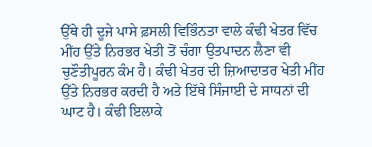ਉੱਥੇ ਹੀ ਦੂਜੇ ਪਾਸੇ ਫ਼ਸਲੀ ਵਿਭਿੰਨਤਾ ਵਾਲੇ ਕੰਢੀ ਖੇਤਰ ਵਿੱਚ ਮੀਂਹ ਉੱਤੇ ਨਿਰਭਰ ਖੇਤੀ ਤੋਂ ਚੰਗਾ ਉਤਪਾਦਨ ਲੈਣਾ ਵੀ ਚੁਣੌਤੀਪੂਰਨ ਕੰਮ ਹੈ। ਕੰਢੀ ਖੇਤਰ ਦੀ ਜ਼ਿਆਦਾਤਰ ਖੇਤੀ ਮੀਂਹ ਉੱਤੇ ਨਿਰਭਰ ਕਰਦੀ ਹੈ ਅਤੇ ਇੱਥੇ ਸਿੰਜਾਈ ਦੇ ਸਾਧਨਾਂ ਦੀ ਘਾਟ ਹੈ। ਕੰਢੀ ਇਲਾਕੇ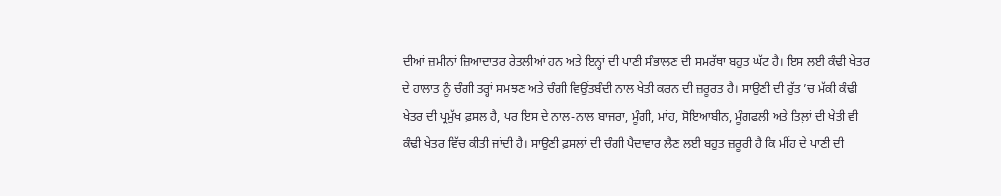ਦੀਆਂ ਜ਼ਮੀਨਾਂ ਜ਼ਿਆਦਾਤਰ ਰੇਤਲੀਆਂ ਹਨ ਅਤੇ ਇਨ੍ਹਾਂ ਦੀ ਪਾਣੀ ਸੰਭਾਲਣ ਦੀ ਸਮਰੱਥਾ ਬਹੁਤ ਘੱਟ ਹੈ। ਇਸ ਲਈ ਕੰਢੀ ਖੇਤਰ ਦੇ ਹਾਲਾਤ ਨੂੰ ਚੰਗੀ ਤਰ੍ਹਾਂ ਸਮਝਣ ਅਤੇ ਚੰਗੀ ਵਿਉਂਤਬੰਦੀ ਨਾਲ ਖੇਤੀ ਕਰਨ ਦੀ ਜ਼ਰੂਰਤ ਹੈ। ਸਾਉਣੀ ਦੀ ਰੁੱਤ ’ਚ ਮੱਕੀ ਕੰਢੀ ਖੇਤਰ ਦੀ ਪ੍ਰਮੁੱਖ ਫ਼ਸਲ ਹੈ, ਪਰ ਇਸ ਦੇ ਨਾਲ-ਨਾਲ ਬਾਜਰਾ, ਮੂੰਗੀ, ਮਾਂਹ, ਸੋਇਆਬੀਨ, ਮੂੰਗਫਲੀ ਅਤੇ ਤਿਲ਼ਾਂ ਦੀ ਖੇਤੀ ਵੀ ਕੰਢੀ ਖੇਤਰ ਵਿੱਚ ਕੀਤੀ ਜਾਂਦੀ ਹੈ। ਸਾਉਣੀ ਫ਼ਸਲਾਂ ਦੀ ਚੰਗੀ ਪੈਦਾਵਾਰ ਲੈਣ ਲਈ ਬਹੁਤ ਜ਼ਰੂਰੀ ਹੈ ਕਿ ਮੀਂਹ ਦੇ ਪਾਣੀ ਦੀ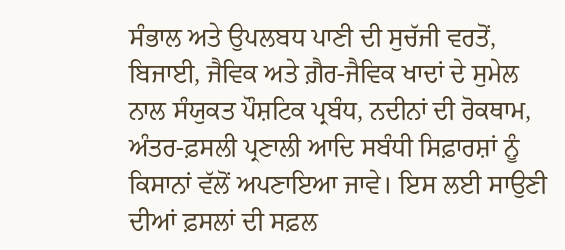ਸੰਭਾਲ ਅਤੇ ਉਪਲਬਧ ਪਾਣੀ ਦੀ ਸੁਚੱਜੀ ਵਰਤੋਂ, ਬਿਜਾਈ, ਜੈਵਿਕ ਅਤੇ ਗ਼ੈਰ-ਜੈਵਿਕ ਖਾਦਾਂ ਦੇ ਸੁਮੇਲ ਨਾਲ ਸੰਯੁਕਤ ਪੌਸ਼ਟਿਕ ਪ੍ਰਬੰਧ, ਨਦੀਨਾਂ ਦੀ ਰੋਕਥਾਮ, ਅੰਤਰ-ਫ਼ਸਲੀ ਪ੍ਰਣਾਲੀ ਆਦਿ ਸਬੰਧੀ ਸਿਫ਼ਾਰਸ਼ਾਂ ਨੂੰ ਕਿਸਾਨਾਂ ਵੱਲੋਂ ਅਪਣਾਇਆ ਜਾਵੇ। ਇਸ ਲਈ ਸਾਉਣੀ ਦੀਆਂ ਫ਼ਸਲਾਂ ਦੀ ਸਫ਼ਲ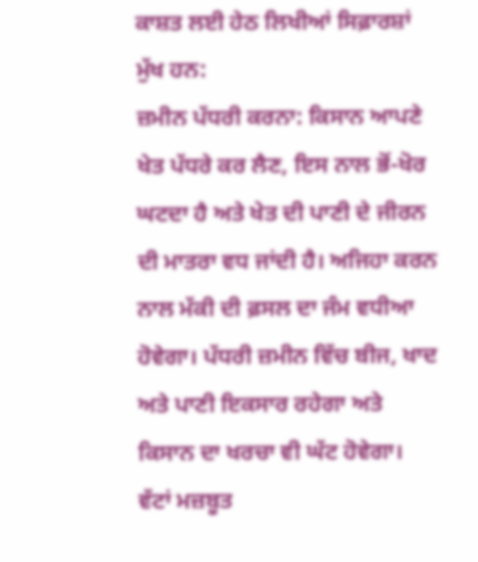ਕਾਸ਼ਤ ਲਈ ਹੇਠ ਲਿਖੀਆਂ ਸਿਫ਼ਾਰਸ਼ਾਂ ਮੁੱਖ ਹਨ:
ਜ਼ਮੀਨ ਪੱਧਰੀ ਕਰਨਾ: ਕਿਸਾਨ ਆਪਣੇ ਖੇਤ ਪੱਧਰੇ ਕਰ ਲੈਣ, ਇਸ ਨਾਲ ਭੋਂ-ਖੋਰ ਘਟਦਾ ਹੈ ਅਤੇ ਖੇਤ ਦੀ ਪਾਣੀ ਦੇ ਜੀਰਨ ਦੀ ਮਾਤਰਾ ਵਧ ਜਾਂਦੀ ਹੈ। ਅਜਿਹਾ ਕਰਨ ਨਾਲ ਮੱਕੀ ਦੀ ਫ਼ਸਲ ਦਾ ਜੰਮ ਵਧੀਆ ਹੋਵੇਗਾ। ਪੱਧਰੀ ਜ਼ਮੀਨ ਵਿੱਚ ਬੀਜ, ਖਾਦ ਅਤੇ ਪਾਣੀ ਇਕਸਾਰ ਰਹੇਗਾ ਅਤੇ ਕਿਸਾਨ ਦਾ ਖਰਚਾ ਵੀ ਘੱਟ ਹੋਵੇਗਾ।
ਵੱਟਾਂ ਮਜ਼ਬੂਤ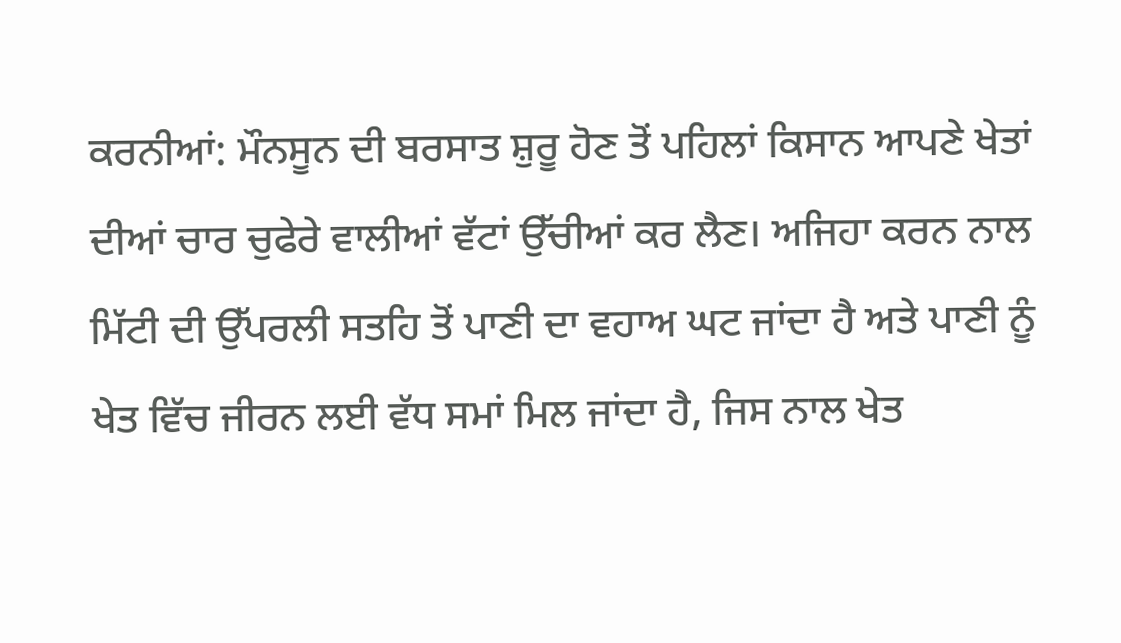ਕਰਨੀਆਂ: ਮੌਨਸੂਨ ਦੀ ਬਰਸਾਤ ਸ਼ੁਰੂ ਹੋਣ ਤੋਂ ਪਹਿਲਾਂ ਕਿਸਾਨ ਆਪਣੇ ਖੇਤਾਂ ਦੀਆਂ ਚਾਰ ਚੁਫੇਰੇ ਵਾਲੀਆਂ ਵੱਟਾਂ ਉੱਚੀਆਂ ਕਰ ਲੈਣ। ਅਜਿਹਾ ਕਰਨ ਨਾਲ ਮਿੱਟੀ ਦੀ ਉੱਪਰਲੀ ਸਤਹਿ ਤੋਂ ਪਾਣੀ ਦਾ ਵਹਾਅ ਘਟ ਜਾਂਦਾ ਹੈ ਅਤੇ ਪਾਣੀ ਨੂੰ ਖੇਤ ਵਿੱਚ ਜੀਰਨ ਲਈ ਵੱਧ ਸਮਾਂ ਮਿਲ ਜਾਂਦਾ ਹੈ, ਜਿਸ ਨਾਲ ਖੇਤ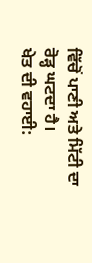ਵਿੱਚੋਂ ਪਾਣੀ ਅਤੇ ਮਿੱਟੀ ਦਾ ਰੋੜ੍ਹ ਘਟਦਾ ਹੈ।
ਖੇਤ ਦੀ ਵਹਾਈ: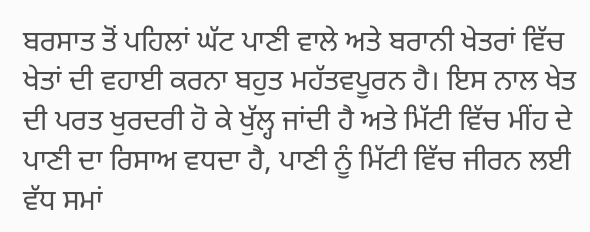ਬਰਸਾਤ ਤੋਂ ਪਹਿਲਾਂ ਘੱਟ ਪਾਣੀ ਵਾਲੇ ਅਤੇ ਬਰਾਨੀ ਖੇਤਰਾਂ ਵਿੱਚ ਖੇਤਾਂ ਦੀ ਵਹਾਈ ਕਰਨਾ ਬਹੁਤ ਮਹੱਤਵਪੂਰਨ ਹੈ। ਇਸ ਨਾਲ ਖੇਤ ਦੀ ਪਰਤ ਖੁਰਦਰੀ ਹੋ ਕੇ ਖੁੱਲ੍ਹ ਜਾਂਦੀ ਹੈ ਅਤੇ ਮਿੱਟੀ ਵਿੱਚ ਮੀਂਹ ਦੇ ਪਾਣੀ ਦਾ ਰਿਸਾਅ ਵਧਦਾ ਹੈ, ਪਾਣੀ ਨੂੰ ਮਿੱਟੀ ਵਿੱਚ ਜੀਰਨ ਲਈ ਵੱਧ ਸਮਾਂ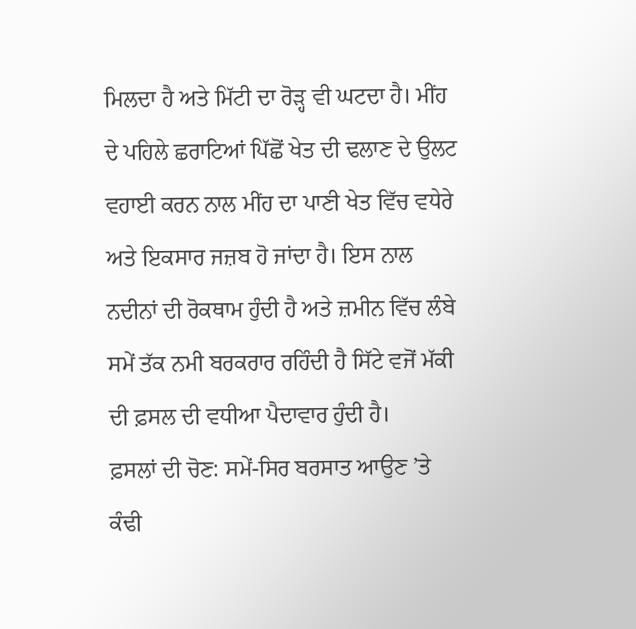ਮਿਲਦਾ ਹੈ ਅਤੇ ਮਿੱਟੀ ਦਾ ਰੋੜ੍ਹ ਵੀ ਘਟਦਾ ਹੈ। ਮੀਂਹ ਦੇ ਪਹਿਲੇ ਛਰਾਟਿਆਂ ਪਿੱਛੋਂ ਖੇਤ ਦੀ ਢਲਾਣ ਦੇ ਉਲਟ ਵਹਾਈ ਕਰਨ ਨਾਲ ਮੀਂਹ ਦਾ ਪਾਣੀ ਖੇਤ ਵਿੱਚ ਵਧੇਰੇ ਅਤੇ ਇਕਸਾਰ ਜਜ਼ਬ ਹੋ ਜਾਂਦਾ ਹੈ। ਇਸ ਨਾਲ ਨਦੀਨਾਂ ਦੀ ਰੋਕਥਾਮ ਹੁੰਦੀ ਹੈ ਅਤੇ ਜ਼ਮੀਨ ਵਿੱਚ ਲੰਬੇ ਸਮੇਂ ਤੱਕ ਨਮੀ ਬਰਕਰਾਰ ਰਹਿੰਦੀ ਹੈ ਸਿੱਟੇ ਵਜੋਂ ਮੱਕੀ ਦੀ ਫ਼ਸਲ ਦੀ ਵਧੀਆ ਪੈਦਾਵਾਰ ਹੁੰਦੀ ਹੈ।
ਫ਼ਸਲਾਂ ਦੀ ਚੋਣ: ਸਮੇਂ-ਸਿਰ ਬਰਸਾਤ ਆਉਣ ’ਤੇ ਕੰਢੀ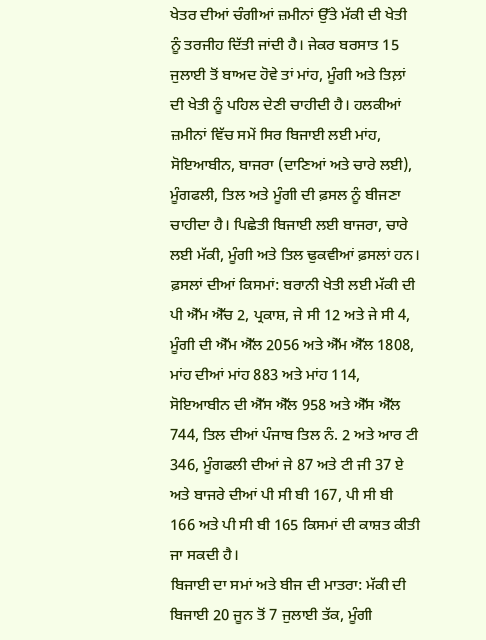ਖੇਤਰ ਦੀਆਂ ਚੰਗੀਆਂ ਜ਼ਮੀਨਾਂ ਉੱਤੇ ਮੱਕੀ ਦੀ ਖੇਤੀ ਨੂੰ ਤਰਜੀਹ ਦਿੱਤੀ ਜਾਂਦੀ ਹੈ। ਜੇਕਰ ਬਰਸਾਤ 15 ਜੁਲਾਈ ਤੋਂ ਬਾਅਦ ਹੋਵੇ ਤਾਂ ਮਾਂਹ, ਮੂੰਗੀ ਅਤੇ ਤਿਲ਼ਾਂ ਦੀ ਖੇਤੀ ਨੂੰ ਪਹਿਲ ਦੇਣੀ ਚਾਹੀਦੀ ਹੈ। ਹਲਕੀਆਂ ਜ਼ਮੀਨਾਂ ਵਿੱਚ ਸਮੇਂ ਸਿਰ ਬਿਜਾਈ ਲਈ ਮਾਂਹ, ਸੋਇਆਬੀਨ, ਬਾਜਰਾ (ਦਾਣਿਆਂ ਅਤੇ ਚਾਰੇ ਲਈ), ਮੂੰਗਫਲੀ, ਤਿਲ ਅਤੇ ਮੂੰਗੀ ਦੀ ਫ਼ਸਲ ਨੂੰ ਬੀਜਣਾ ਚਾਹੀਦਾ ਹੈ। ਪਿਛੇਤੀ ਬਿਜਾਈ ਲਈ ਬਾਜਰਾ, ਚਾਰੇ ਲਈ ਮੱਕੀ, ਮੂੰਗੀ ਅਤੇ ਤਿਲ ਢੁਕਵੀਆਂ ਫ਼ਸਲਾਂ ਹਨ।
ਫ਼ਸਲਾਂ ਦੀਆਂ ਕਿਸਮਾਂ: ਬਰਾਨੀ ਖੇਤੀ ਲਈ ਮੱਕੀ ਦੀ ਪੀ ਐੱਮ ਐੱਚ 2, ਪ੍ਰਕਾਸ਼, ਜੇ ਸੀ 12 ਅਤੇ ਜੇ ਸੀ 4, ਮੂੰਗੀ ਦੀ ਐੱਮ ਐੱਲ 2056 ਅਤੇ ਐੱਮ ਐੱਲ 1808, ਮਾਂਹ ਦੀਆਂ ਮਾਂਹ 883 ਅਤੇ ਮਾਂਹ 114, ਸੋਇਆਬੀਨ ਦੀ ਐੱਸ ਐੱਲ 958 ਅਤੇ ਐੱਸ ਐੱਲ 744, ਤਿਲ ਦੀਆਂ ਪੰਜਾਬ ਤਿਲ ਨੰ. 2 ਅਤੇ ਆਰ ਟੀ 346, ਮੂੰਗਫਲੀ ਦੀਆਂ ਜੇ 87 ਅਤੇ ਟੀ ਜੀ 37 ਏ ਅਤੇ ਬਾਜਰੇ ਦੀਆਂ ਪੀ ਸੀ ਬੀ 167, ਪੀ ਸੀ ਬੀ 166 ਅਤੇ ਪੀ ਸੀ ਬੀ 165 ਕਿਸਮਾਂ ਦੀ ਕਾਸ਼ਤ ਕੀਤੀ ਜਾ ਸਕਦੀ ਹੈ।
ਬਿਜਾਈ ਦਾ ਸਮਾਂ ਅਤੇ ਬੀਜ ਦੀ ਮਾਤਰਾ: ਮੱਕੀ ਦੀ ਬਿਜਾਈ 20 ਜੂਨ ਤੋਂ 7 ਜੁਲਾਈ ਤੱਕ, ਮੂੰਗੀ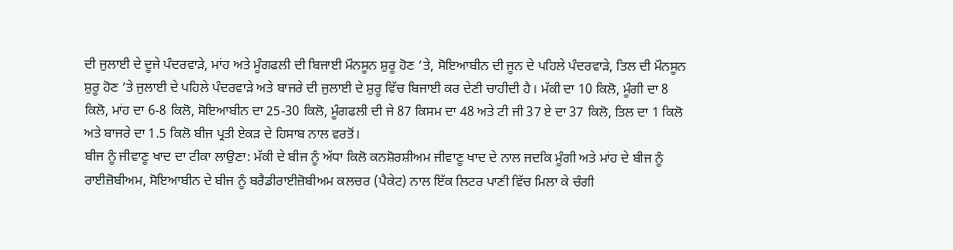ਦੀ ਜੁਲਾਈ ਦੇ ਦੂਜੇ ਪੰਦਰਵਾੜੇ, ਮਾਂਹ ਅਤੇ ਮੂੰਗਫਲੀ ਦੀ ਬਿਜਾਈ ਮੌਨਸੂਨ ਸ਼ੁਰੂ ਹੋਣ ’ਤੇ, ਸੋਇਆਬੀਨ ਦੀ ਜੂਨ ਦੇ ਪਹਿਲੇ ਪੰਦਰਵਾੜੇ, ਤਿਲ ਦੀ ਮੌਨਸੂਨ ਸ਼ੁਰੂ ਹੋਣ ’ਤੇ ਜੁਲਾਈ ਦੇ ਪਹਿਲੇ ਪੰਦਰਵਾੜੇ ਅਤੇ ਬਾਜਰੇ ਦੀ ਜੁਲਾਈ ਦੇ ਸ਼ੁਰੂ ਵਿੱਚ ਬਿਜਾਈ ਕਰ ਦੇਣੀ ਚਾਹੀਦੀ ਹੈ। ਮੱਕੀ ਦਾ 10 ਕਿਲੋ, ਮੂੰਗੀ ਦਾ 8 ਕਿਲੋ, ਮਾਂਹ ਦਾ 6-8 ਕਿਲੋ, ਸੋਇਆਬੀਨ ਦਾ 25-30 ਕਿਲੋ, ਮੂੰਗਫਲੀ ਦੀ ਜੇ 87 ਕਿਸਮ ਦਾ 48 ਅਤੇ ਟੀ ਜੀ 37 ਏ ਦਾ 37 ਕਿਲੋ, ਤਿਲ ਦਾ 1 ਕਿਲੋ ਅਤੇ ਬਾਜਰੇ ਦਾ 1.5 ਕਿਲੋ ਬੀਜ ਪ੍ਰਤੀ ਏਕੜ ਦੇ ਹਿਸਾਬ ਨਾਲ ਵਰਤੋਂ।
ਬੀਜ ਨੂੰ ਜੀਵਾਣੂ ਖਾਦ ਦਾ ਟੀਕਾ ਲਾਉਣਾ: ਮੱਕੀ ਦੇ ਬੀਜ ਨੂੰ ਅੱਧਾ ਕਿਲੋ ਕਨਸ਼ੋਰਸ਼ੀਅਮ ਜੀਵਾਣੂ ਖਾਦ ਦੇ ਨਾਲ ਜਦਕਿ ਮੂੰਗੀ ਅਤੇ ਮਾਂਹ ਦੇ ਬੀਜ ਨੂੰ ਰਾਈਜ਼ੋਬੀਅਮ, ਸੋਇਆਬੀਨ ਦੇ ਬੀਜ ਨੂੰ ਬਰੈਡੀਰਾਈਜ਼ੋਬੀਅਮ ਕਲਚਰ (ਪੈਕੇਟ) ਨਾਲ ਇੱਕ ਲਿਟਰ ਪਾਣੀ ਵਿੱਚ ਮਿਲਾ ਕੇ ਚੰਗੀ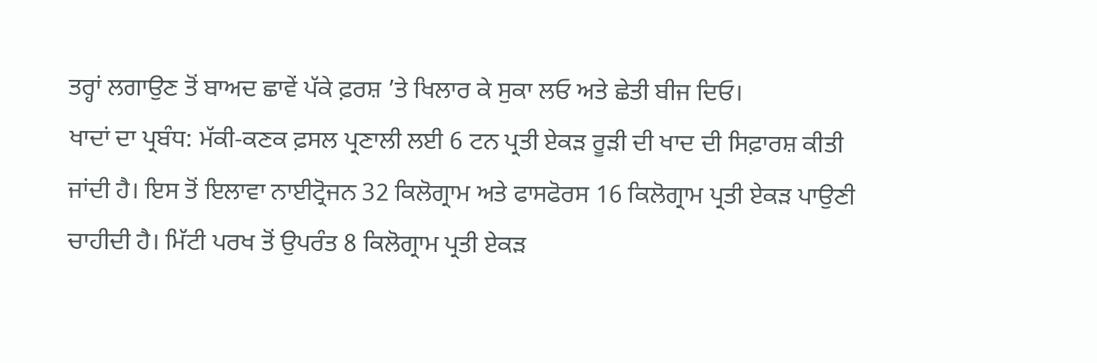ਤਰ੍ਹਾਂ ਲਗਾਉਣ ਤੋਂ ਬਾਅਦ ਛਾਵੇਂ ਪੱਕੇ ਫ਼ਰਸ਼ ’ਤੇ ਖਿਲਾਰ ਕੇ ਸੁਕਾ ਲਓ ਅਤੇ ਛੇਤੀ ਬੀਜ ਦਿਓ।
ਖਾਦਾਂ ਦਾ ਪ੍ਰਬੰਧ: ਮੱਕੀ-ਕਣਕ ਫ਼ਸਲ ਪ੍ਰਣਾਲੀ ਲਈ 6 ਟਨ ਪ੍ਰਤੀ ਏਕੜ ਰੂੜੀ ਦੀ ਖਾਦ ਦੀ ਸਿਫ਼ਾਰਸ਼ ਕੀਤੀ ਜਾਂਦੀ ਹੈ। ਇਸ ਤੋਂ ਇਲਾਵਾ ਨਾਈਟ੍ਰੋਜਨ 32 ਕਿਲੋਗ੍ਰਾਮ ਅਤੇ ਫਾਸਫੋਰਸ 16 ਕਿਲੋਗ੍ਰਾਮ ਪ੍ਰਤੀ ਏਕੜ ਪਾਉਣੀ ਚਾਹੀਦੀ ਹੈ। ਮਿੱਟੀ ਪਰਖ ਤੋਂ ਉਪਰੰਤ 8 ਕਿਲੋਗ੍ਰਾਮ ਪ੍ਰਤੀ ਏਕੜ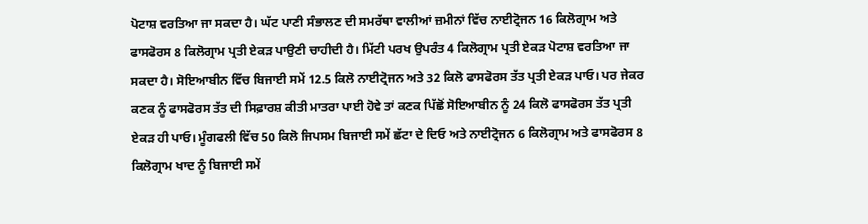ਪੋਟਾਸ਼ ਵਰਤਿਆ ਜਾ ਸਕਦਾ ਹੈ। ਘੱਟ ਪਾਣੀ ਸੰਭਾਲਣ ਦੀ ਸਮਰੱਥਾ ਵਾਲੀਆਂ ਜ਼ਮੀਨਾਂ ਵਿੱਚ ਨਾਈਟ੍ਰੋਜਨ 16 ਕਿਲੋਗ੍ਰਾਮ ਅਤੇ ਫਾਸਫੋਰਸ 8 ਕਿਲੋਗ੍ਰਾਮ ਪ੍ਰਤੀ ਏਕੜ ਪਾਉਣੀ ਚਾਹੀਦੀ ਹੈ। ਮਿੱਟੀ ਪਰਖ ਉਪਰੰਤ 4 ਕਿਲੋਗ੍ਰਾਮ ਪ੍ਰਤੀ ਏਕੜ ਪੋਟਾਸ਼ ਵਰਤਿਆ ਜਾ ਸਕਦਾ ਹੈ। ਸੋਇਆਬੀਨ ਵਿੱਚ ਬਿਜਾਈ ਸਮੇਂ 12.5 ਕਿਲੋ ਨਾਈਟ੍ਰੋਜਨ ਅਤੇ 32 ਕਿਲੋ ਫਾਸਫੋਰਸ ਤੱਤ ਪ੍ਰਤੀ ਏਕੜ ਪਾਓ। ਪਰ ਜੇਕਰ ਕਣਕ ਨੂੰ ਫਾਸਫੋਰਸ ਤੱਤ ਦੀ ਸਿਫ਼ਾਰਸ਼ ਕੀਤੀ ਮਾਤਰਾ ਪਾਈ ਹੋਵੇ ਤਾਂ ਕਣਕ ਪਿੱਛੋਂ ਸੋਇਆਬੀਨ ਨੂੰ 24 ਕਿਲੋ ਫਾਸਫੋਰਸ ਤੱਤ ਪ੍ਰਤੀ ਏਕੜ ਹੀ ਪਾਓ। ਮੂੰਗਫਲੀ ਵਿੱਚ 50 ਕਿਲੋ ਜਿਪਸਮ ਬਿਜਾਈ ਸਮੇਂ ਛੱਟਾ ਦੇ ਦਿਓ ਅਤੇ ਨਾਈਟ੍ਰੋਜਨ 6 ਕਿਲੋਗ੍ਰਾਮ ਅਤੇ ਫਾਸਫੋਰਸ 8 ਕਿਲੋਗ੍ਰਾਮ ਖਾਦ ਨੂੰ ਬਿਜਾਈ ਸਮੇਂ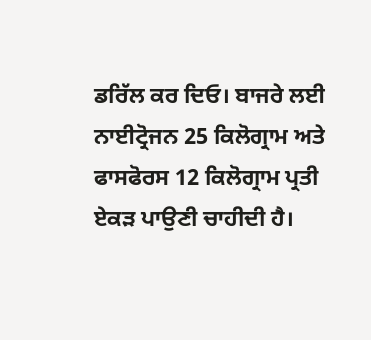ਡਰਿੱਲ ਕਰ ਦਿਓ। ਬਾਜਰੇ ਲਈ ਨਾਈਟ੍ਰੋਜਨ 25 ਕਿਲੋਗ੍ਰਾਮ ਅਤੇ ਫਾਸਫੋਰਸ 12 ਕਿਲੋਗ੍ਰਾਮ ਪ੍ਰਤੀ ਏਕੜ ਪਾਉਣੀ ਚਾਹੀਦੀ ਹੈ।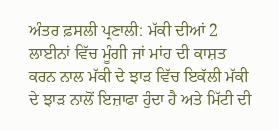ਅੰਤਰ ਫ਼ਸਲੀ ਪ੍ਰਣਾਲੀ: ਮੱਕੀ ਦੀਆਂ 2 ਲਾਈਨਾਂ ਵਿੱਚ ਮੂੰਗੀ ਜਾਂ ਮਾਂਹ ਦੀ ਕਾਸ਼ਤ ਕਰਨ ਨਾਲ ਮੱਕੀ ਦੇ ਝਾੜ ਵਿੱਚ ਇਕੱਲੀ ਮੱਕੀ ਦੇ ਝਾੜ ਨਾਲੋਂ ਇਜ਼ਾਫਾ ਹੁੰਦਾ ਹੈ ਅਤੇ ਮਿੱਟੀ ਦੀ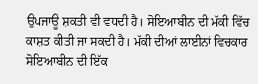ਉਪਜਾਊ ਸ਼ਕਤੀ ਵੀ ਵਧਦੀ ਹੈ। ਸੋਇਆਬੀਨ ਦੀ ਮੱਕੀ ਵਿੱਚ ਕਾਸ਼ਤ ਕੀਤੀ ਜਾ ਸਕਦੀ ਹੈ। ਮੱਕੀ ਦੀਆਂ ਲਾਈਨਾਂ ਵਿਚਕਾਰ ਸੋਇਆਬੀਨ ਦੀ ਇੱਕ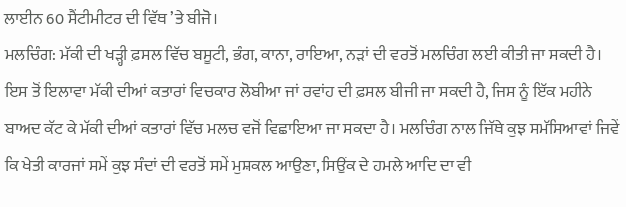ਲਾਈਨ 60 ਸੈਂਟੀਮੀਟਰ ਦੀ ਵਿੱਥ ’ਤੇ ਬੀਜੋ।
ਮਲਚਿੰਗ: ਮੱਕੀ ਦੀ ਖੜ੍ਹੀ ਫ਼ਸਲ ਵਿੱਚ ਬਸੂਟੀ, ਭੰਗ, ਕਾਨਾ, ਰਾਇਆ, ਨੜਾਂ ਦੀ ਵਰਤੋਂ ਮਲਚਿੰਗ ਲਈ ਕੀਤੀ ਜਾ ਸਕਦੀ ਹੈ। ਇਸ ਤੋਂ ਇਲਾਵਾ ਮੱਕੀ ਦੀਆਂ ਕਤਾਰਾਂ ਵਿਚਕਾਰ ਲੋਬੀਆ ਜਾਂ ਰਵਾਂਹ ਦੀ ਫ਼ਸਲ ਬੀਜੀ ਜਾ ਸਕਦੀ ਹੈ, ਜਿਸ ਨੂੰ ਇੱਕ ਮਹੀਨੇ ਬਾਅਦ ਕੱਟ ਕੇ ਮੱਕੀ ਦੀਆਂ ਕਤਾਰਾਂ ਵਿੱਚ ਮਲਚ ਵਜੋਂ ਵਿਛਾਇਆ ਜਾ ਸਕਦਾ ਹੈ। ਮਲਚਿੰਗ ਨਾਲ ਜਿੱਥੇ ਕੁਝ ਸਮੱਸਿਆਵਾਂ ਜਿਵੇਂ ਕਿ ਖੇਤੀ ਕਾਰਜਾਂ ਸਮੇਂ ਕੁਝ ਸੰਦਾਂ ਦੀ ਵਰਤੋਂ ਸਮੇਂ ਮੁਸ਼ਕਲ ਆਉਣਾ, ਸਿਉਂਕ ਦੇ ਹਮਲੇ ਆਦਿ ਦਾ ਵੀ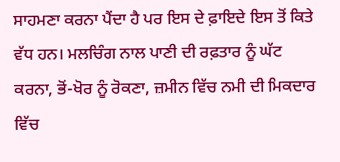ਸਾਹਮਣਾ ਕਰਨਾ ਪੈਂਦਾ ਹੈ ਪਰ ਇਸ ਦੇ ਫ਼ਾਇਦੇ ਇਸ ਤੋਂ ਕਿਤੇ ਵੱਧ ਹਨ। ਮਲਚਿੰਗ ਨਾਲ ਪਾਣੀ ਦੀ ਰਫ਼ਤਾਰ ਨੂੰ ਘੱਟ ਕਰਨਾ, ਭੋਂ-ਖੋਰ ਨੂੰ ਰੋਕਣਾ, ਜ਼ਮੀਨ ਵਿੱਚ ਨਮੀ ਦੀ ਮਿਕਦਾਰ ਵਿੱਚ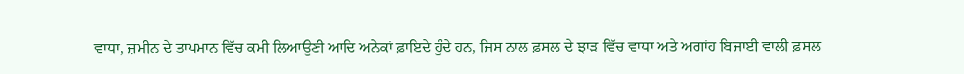ਵਾਧਾ, ਜ਼ਮੀਨ ਦੇ ਤਾਪਮਾਨ ਵਿੱਚ ਕਮੀ ਲਿਆਉਣੀ ਆਦਿ ਅਨੇਕਾਂ ਫ਼ਾਇਦੇ ਹੁੰਦੇ ਹਨ, ਜਿਸ ਨਾਲ ਫ਼ਸਲ ਦੇ ਝਾੜ ਵਿੱਚ ਵਾਧਾ ਅਤੇ ਅਗਾਂਹ ਬਿਜਾਈ ਵਾਲੀ ਫ਼ਸਲ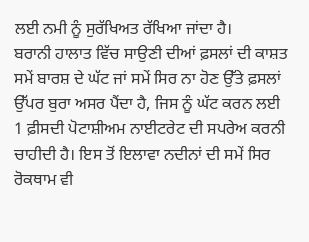ਲਈ ਨਮੀ ਨੂੰ ਸੁਰੱਖਿਅਤ ਰੱਖਿਆ ਜਾਂਦਾ ਹੈ।
ਬਰਾਨੀ ਹਾਲਾਤ ਵਿੱਚ ਸਾਉਣੀ ਦੀਆਂ ਫ਼ਸਲਾਂ ਦੀ ਕਾਸ਼ਤ ਸਮੇਂ ਬਾਰਸ਼ ਦੇ ਘੱਟ ਜਾਂ ਸਮੇਂ ਸਿਰ ਨਾ ਹੋਣ ਉੱਤੇ ਫ਼ਸਲਾਂ ਉੱਪਰ ਬੁਰਾ ਅਸਰ ਪੈਂਦਾ ਹੈ, ਜਿਸ ਨੂੰ ਘੱਟ ਕਰਨ ਲਈ 1 ਫ਼ੀਸਦੀ ਪੋਟਾਸ਼ੀਅਮ ਨਾਈਟਰੇਟ ਦੀ ਸਪਰੇਅ ਕਰਨੀ ਚਾਹੀਦੀ ਹੈ। ਇਸ ਤੋਂ ਇਲਾਵਾ ਨਦੀਨਾਂ ਦੀ ਸਮੇਂ ਸਿਰ ਰੋਕਥਾਮ ਵੀ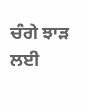ਚੰਗੇ ਝਾੜ ਲਈ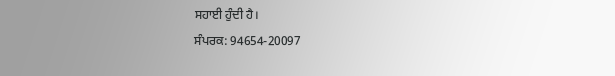ਸਹਾਈ ਹੁੰਦੀ ਹੈ।
ਸੰਪਰਕ: 94654-20097